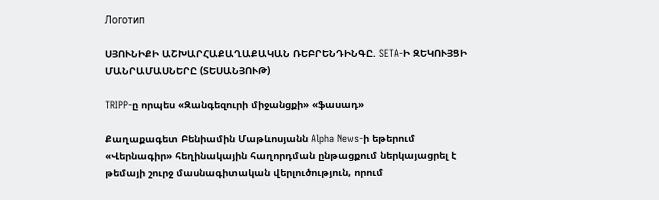Логотип

ՍՅՈՒՆԻՔԻ ԱՇԽԱՐՀԱՔԱՂԱՔԱԿԱՆ ՌԵԲՐԵՆԴԻՆԳԸ. SETA-Ի ԶԵԿՈՒՅՑԻ ՄԱՆՐԱՄԱՍՆԵՐԸ (ՏԵՍԱՆՅՈՒԹ)

TRIPP-ը որպես «Զանգեզուրի միջանցքի» «ֆասադ»

Քաղաքագետ Բենիամին Մաթևոսյանն Alpha News-ի եթերում «Վերնագիր» հեղինակային հաղորդման ընթացքում ներկայացրել է թեմայի շուրջ մասնագիտական վերլուծություն, որում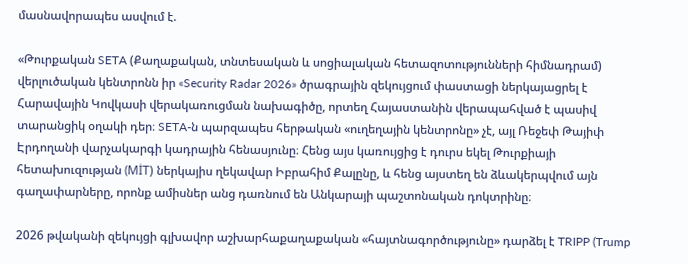մասնավորապես ասվում է.

«Թուրքական SETA (Քաղաքական, տնտեսական և սոցիալական հետազոտությունների հիմնադրամ) վերլուծական կենտրոնն իր «Security Radar 2026» ծրագրային զեկույցում փաստացի ներկայացրել է Հարավային Կովկասի վերակառուցման նախագիծը, որտեղ Հայաստանին վերապահված է պասիվ տարանցիկ օղակի դեր։ SETA-ն պարզապես հերթական «ուղեղային կենտրոնը» չէ, այլ Ռեջեփ Թայիփ Էրդողանի վարչակարգի կադրային հենասյունը։ Հենց այս կառույցից է դուրս եկել Թուրքիայի հետախուզության (MİT) ներկայիս ղեկավար Իբրահիմ Քալընը, և հենց այստեղ են ձևակերպվում այն գաղափարները, որոնք ամիսներ անց դառնում են Անկարայի պաշտոնական դոկտրինը։

2026 թվականի զեկույցի գլխավոր աշխարհաքաղաքական «հայտնագործությունը» դարձել է TRIPP (Trump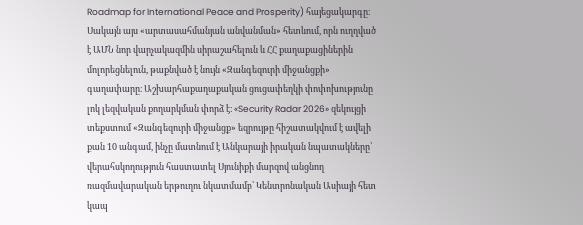Roadmap for International Peace and Prosperity) հայեցակարգը։ Սակայն այս «արտասահմանյան անվանման» հետևում, որն ուղղված է ԱՄՆ նոր վարչակազմին սիրաշահելուն և ՀՀ քաղաքացիներին մոլորեցնելուն, թաքնված է նույն «Զանգեզուրի միջանցքի» գաղափարը։ Աշխարհաքաղաքական ցուցափեղկի փոփոխությունը լոկ լեզվական քողարկման փորձ է։ «Security Radar 2026» զեկույցի տեքստում «Զանգեզուրի միջանցք» եզրույթը հիշատակվում է ավելի քան 10 անգամ, ինչը մատնում է Անկարայի իրական նպատակները՝ վերահսկողություն հաստատել Սյունիքի մարզով անցնող ռազմավարական երթուղու նկատմամբ՝ Կենտրոնական Ասիայի հետ կապ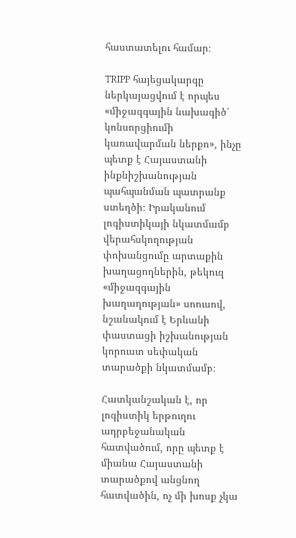հաստատելու համար։

TRIPP հայեցակարգը ներկայացվում է որպես «միջազգային նախագիծ՝ կոնսորցիումի կառավարման ներքո», ինչը պետք է Հայաստանի ինքնիշխանության պահպանման պատրանք ստեղծի։ Իրականում լոգիստիկայի նկատմամբ վերահսկողության փոխանցումը արտաքին խաղացողներին, թեկուզ «միջազգային խաղաղության» սոուսով, նշանակում է Երևանի փաստացի իշխանության կորուստ սեփական տարածքի նկատմամբ։

Հատկանշական է, որ լոգիստիկ երթուղու ադրբեջանական հատվածում, որը պետք է միանա Հայաստանի տարածքով անցնող հատվածին, ոչ մի խոսք չկա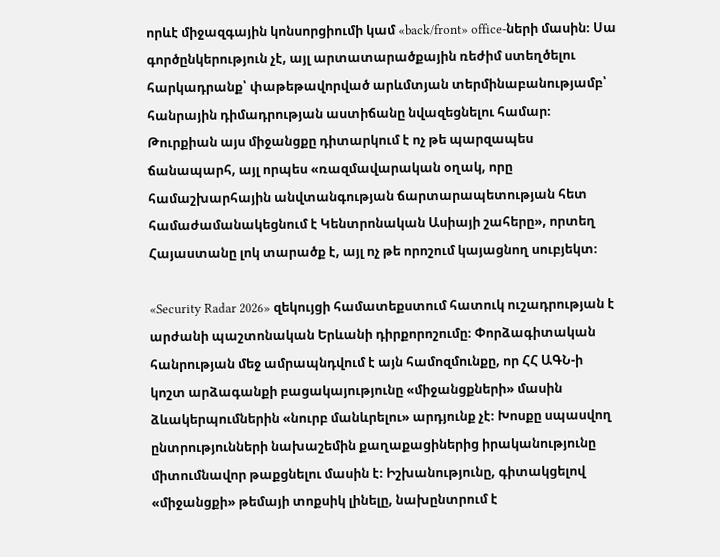որևէ միջազգային կոնսորցիումի կամ «back/front» office-ների մասին։ Սա գործընկերություն չէ, այլ արտատարածքային ռեժիմ ստեղծելու հարկադրանք՝ փաթեթավորված արևմտյան տերմինաբանությամբ՝ հանրային դիմադրության աստիճանը նվազեցնելու համար։ Թուրքիան այս միջանցքը դիտարկում է ոչ թե պարզապես ճանապարհ, այլ որպես «ռազմավարական օղակ, որը համաշխարհային անվտանգության ճարտարապետության հետ համաժամանակեցնում է Կենտրոնական Ասիայի շահերը», որտեղ Հայաստանը լոկ տարածք է, այլ ոչ թե որոշում կայացնող սուբյեկտ։

«Security Radar 2026» զեկույցի համատեքստում հատուկ ուշադրության է արժանի պաշտոնական Երևանի դիրքորոշումը։ Փորձագիտական հանրության մեջ ամրապնդվում է այն համոզմունքը, որ ՀՀ ԱԳՆ-ի կոշտ արձագանքի բացակայությունը «միջանցքների» մասին ձևակերպումներին «նուրբ մանևրելու» արդյունք չէ։ Խոսքը սպասվող ընտրությունների նախաշեմին քաղաքացիներից իրականությունը միտումնավոր թաքցնելու մասին է։ Իշխանությունը, գիտակցելով «միջանցքի» թեմայի տոքսիկ լինելը, նախընտրում է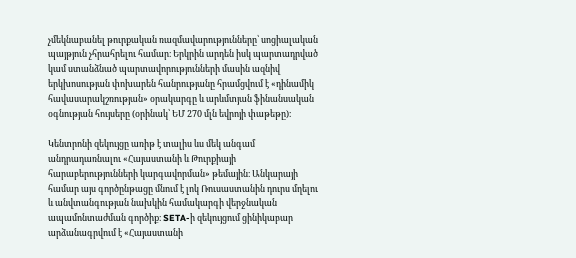չմեկնաբանել թուրքական ռազմավարությունները՝ սոցիալական պայթյուն չհրահրելու համար։ Երկրին արդեն իսկ պարտադրված կամ ստանձնած պարտավորությունների մասին ազնիվ երկխոսության փոխարեն հանրությանը հրամցվում է «դինամիկ հավասարակշռության» օրակարգը և արևմտյան ֆինանսական օգնության հույսերը (օրինակ՝ ԵՄ 270 մլն եվրոյի փաթեթը)։

Կենտրոնի զեկույցը առիթ է տալիս ևս մեկ անգամ անդրադառնալու «Հայաստանի և Թուրքիայի հարաբերությունների կարգավորման» թեմային։ Անկարայի համար այս գործընթացը մնում է լոկ Ռուսաստանին դուրս մղելու և անվտանգության նախկին համակարգի վերջնական ապամոնտաժման գործիք։ SETA-ի զեկույցում ցինիկաբար արձանագրվում է «Հայաստանի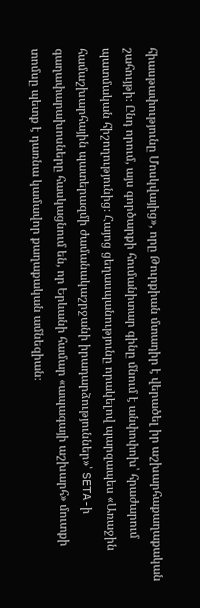հիասթափությունը Մոսկվայից», որը Թուրքիան մտադիր է վերածել իր աշխարհաքաղաքական շահույթի։ Ընդ որում, այս գործարքի հումանիտար գինը մնում է անփոփոխ՝ հրաժարում պատմական հիշողությունից։ Հայոց ցեղասպանությունը որակելով պարզապես «Առաջին համաշխարհային պատերազմի ժամանակաշրջանի իրադարձություններ»՝ SETA-ի գաղափարախոսները հասկացնում են, որ Երևանի համար «ապագայի աշխարհ» մուտքի տոմսը պետք է դառնա կամավոր քաղաքական ամնեզիան։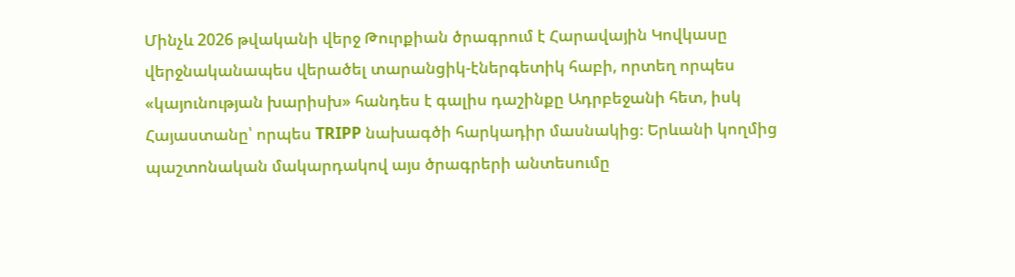Մինչև 2026 թվականի վերջ Թուրքիան ծրագրում է Հարավային Կովկասը վերջնականապես վերածել տարանցիկ-էներգետիկ հաբի, որտեղ որպես «կայունության խարիսխ» հանդես է գալիս դաշինքը Ադրբեջանի հետ, իսկ Հայաստանը՝ որպես TRIPP նախագծի հարկադիր մասնակից։ Երևանի կողմից պաշտոնական մակարդակով այս ծրագրերի անտեսումը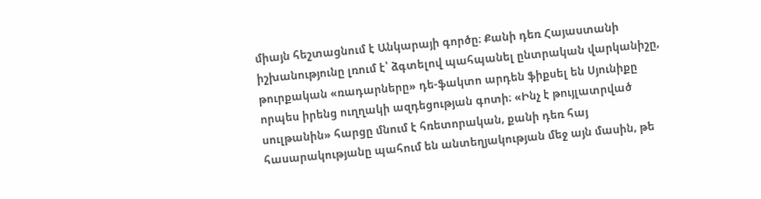միայն հեշտացնում է Անկարայի գործը։ Քանի դեռ Հայաստանի իշխանությունը լռում է՝ ձգտելով պահպանել ընտրական վարկանիշը, թուրքական «ռադարները» դե-ֆակտո արդեն ֆիքսել են Սյունիքը որպես իրենց ուղղակի ազդեցության գոտի։ «Ինչ է թույլատրված սուլթանին» հարցը մնում է հռետորական, քանի դեռ հայ հասարակությանը պահում են անտեղյակության մեջ այն մասին, թե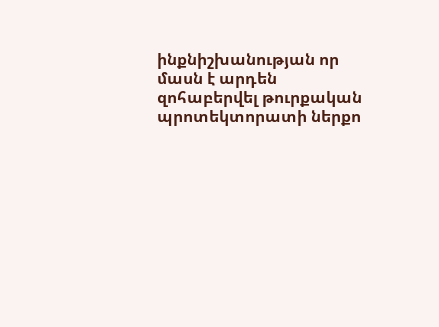ինքնիշխանության որ մասն է արդեն զոհաբերվել թուրքական պրոտեկտորատի ներքո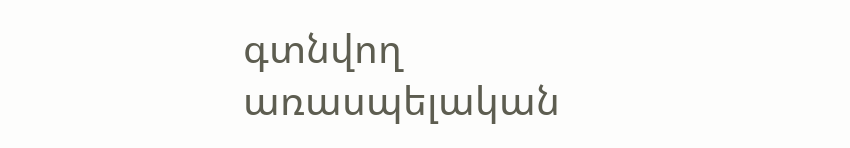գտնվող առասպելական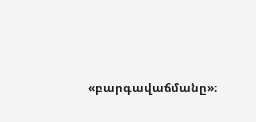«բարգավաճմանը»։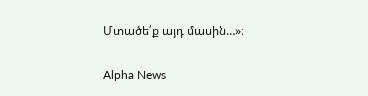Մտածե՛ք այդ մասին…»։

Alpha News